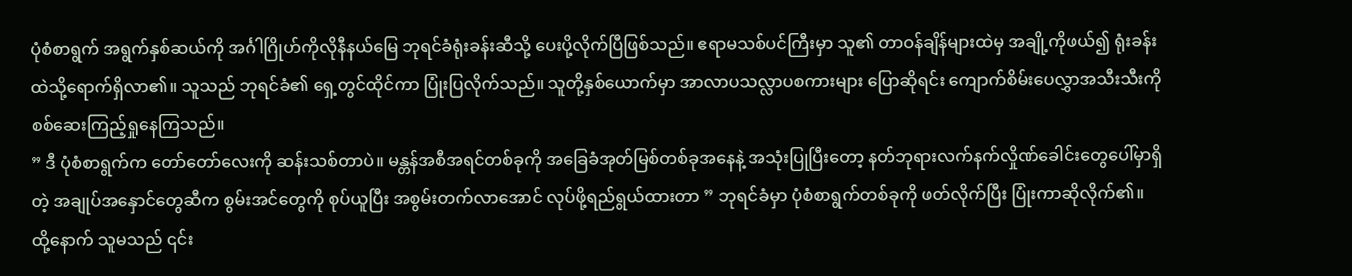ပုံစံစာရွက် အရွက်နှစ်ဆယ်ကို အင်္ဂါဂြိုဟ်ကိုလိုနီနယ်မြေ ဘုရင်ခံရုံးခန်းဆီသို့ ပေးပို့လိုက်ပြီဖြစ်သည်။ ဧရာမသစ်ပင်ကြီးမှာ သူ၏ တာဝန်ချိန်များထဲမှ အချို့ကိုဖယ်၍ ရုံးခန်းထဲသို့ရောက်ရှိလာ၏။ သူသည် ဘုရင်ခံ၏ ရှေ့တွင်ထိုင်ကာ ပြုံးပြလိုက်သည်။ သူတို့နှစ်ယောက်မှာ အာလာပသလ္လာပစကားများ ပြောဆိုရင်း ကျောက်စိမ်းပေလွှာအသီးသီးကို စစ်ဆေးကြည့်ရှုနေကြသည်။
” ဒီ ပုံစံစာရွက်က တော်တော်လေးကို ဆန်းသစ်တာပဲ။ မန္တန်အစီအရင်တစ်ခုကို အခြေခံအုတ်မြစ်တစ်ခုအနေနဲ့ အသုံးပြုပြီးတော့ နတ်ဘုရားလက်နက်လှိုဏ်ခေါင်းတွေပေါ်မှာရှိတဲ့ အချုပ်အနှောင်တွေဆီက စွမ်းအင်တွေကို စုပ်ယူပြီး အစွမ်းတက်လာအောင် လုပ်ဖို့ရည်ရွယ်ထားတာ ” ဘုရင်ခံမှာ ပုံစံစာရွက်တစ်ခုကို ဖတ်လိုက်ပြီး ပြုံးကာဆိုလိုက်၏။ ထို့နောက် သူမသည် ၎င်း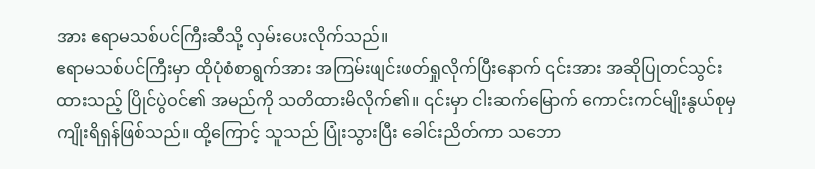အား ဧရာမသစ်ပင်ကြီးဆီသို့ လှမ်းပေးလိုက်သည်။
ဧရာမသစ်ပင်ကြီးမှာ ထိုပုံစံစာရွက်အား အကြမ်းဖျင်းဖတ်ရှုလိုက်ပြီးနောက် ၎င်းအား အဆိုပြုတင်သွင်းထားသည့် ပြိုင်ပွဲဝင်၏ အမည်ကို သတိထားမိလိုက်၏။ ၎င်းမှာ ငါးဆက်မြောက် ကောင်းကင်မျိုးနွယ်စုမှ ကျိုးရိရှန်ဖြစ်သည်။ ထို့ကြောင့် သူသည် ပြုံးသွားပြီး ခေါင်းညိတ်ကာ သဘော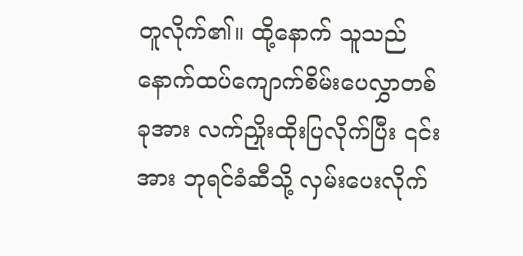တူလိုက်၏။ ထို့နောက် သူသည် နောက်ထပ်ကျောက်စိမ်းပေလွှာတစ်ခုအား လက်ညှိုးထိုးပြလိုက်ပြီး ၎င်းအား ဘုရင်ခံဆီသို့ လှမ်းပေးလိုက်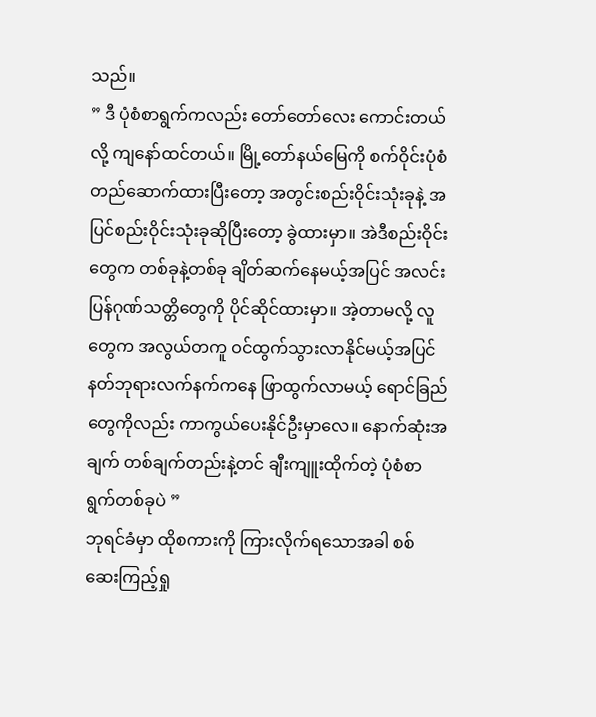သည်။
” ဒီ ပုံစံစာရွက်ကလည်း တော်တော်လေး ကောင်းတယ်လို့ ကျနော်ထင်တယ်။ မြို့တော်နယ်မြေကို စက်ဝိုင်းပုံစံ တည်ဆောက်ထားပြီးတော့ အတွင်းစည်းဝိုင်းသုံးခုနဲ့ အပြင်စည်းဝိုင်းသုံးခုဆိုပြီးတော့ ခွဲထားမှာ။ အဲဒီစည်းဝိုင်းတွေက တစ်ခုနဲ့တစ်ခု ချိတ်ဆက်နေမယ့်အပြင် အလင်းပြန်ဂုဏ်သတ္တိတွေကို ပိုင်ဆိုင်ထားမှာ။ အဲ့တာမလို့ လူတွေက အလွယ်တကူ ဝင်ထွက်သွားလာနိုင်မယ့်အပြင် နတ်ဘုရားလက်နက်ကနေ ဖြာထွက်လာမယ့် ရောင်ခြည်တွေကိုလည်း ကာကွယ်ပေးနိုင်ဦးမှာလေ။ နောက်ဆုံးအချက် တစ်ချက်တည်းနဲ့တင် ချီးကျူးထိုက်တဲ့ ပုံစံစာရွက်တစ်ခုပဲ ”
ဘုရင်ခံမှာ ထိုစကားကို ကြားလိုက်ရသောအခါ စစ်ဆေးကြည့်ရှု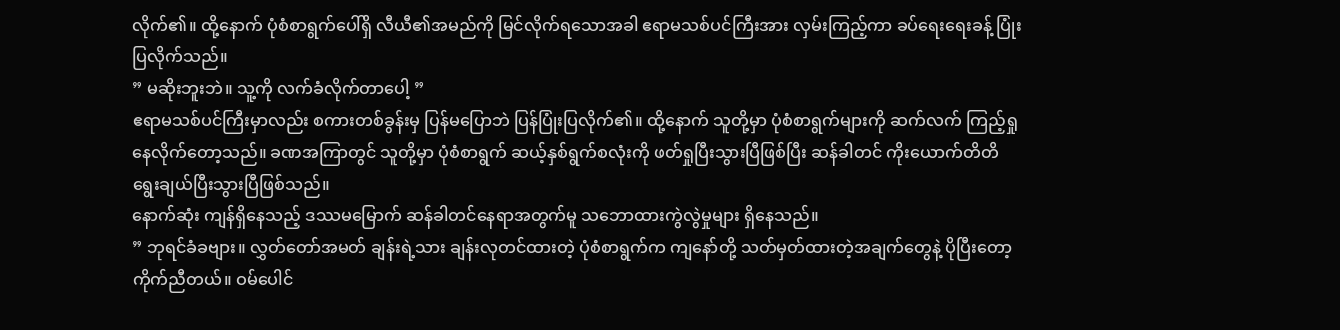လိုက်၏။ ထို့နောက် ပုံစံစာရွက်ပေါ်ရှိ လီယီ၏အမည်ကို မြင်လိုက်ရသောအခါ ဧရာမသစ်ပင်ကြီးအား လှမ်းကြည့်ကာ ခပ်ရေးရေးခန့် ပြုံးပြလိုက်သည်။
” မဆိုးဘူးဘဲ။ သူ့ကို လက်ခံလိုက်တာပေါ့ ”
ဧရာမသစ်ပင်ကြီးမှာလည်း စကားတစ်ခွန်းမှ ပြန်မပြောဘဲ ပြန်ပြုံးပြလိုက်၏။ ထို့နောက် သူတို့မှာ ပုံစံစာရွက်များကို ဆက်လက် ကြည့်ရှုနေလိုက်တော့သည်။ ခဏအကြာတွင် သူတို့မှာ ပုံစံစာရွက် ဆယ့်နှစ်ရွက်စလုံးကို ဖတ်ရှုပြီးသွားပြီဖြစ်ပြီး ဆန်ခါတင် ကိုးယောက်တိတိ ရွေးချယ်ပြီးသွားပြီဖြစ်သည်။
နောက်ဆုံး ကျန်ရှိနေသည့် ဒဿမမြောက် ဆန်ခါတင်နေရာအတွက်မူ သဘောထားကွဲလွဲမှုများ ရှိနေသည်။
” ဘုရင်ခံခဗျား။ လွှတ်တော်အမတ် ချန်းရဲ့သား ချန်းလုတင်ထားတဲ့ ပုံစံစာရွက်က ကျနော်တို့ သတ်မှတ်ထားတဲ့အချက်တွေနဲ့ ပိုပြီးတော့ကိုက်ညီတယ်။ ဝမ်ပေါင်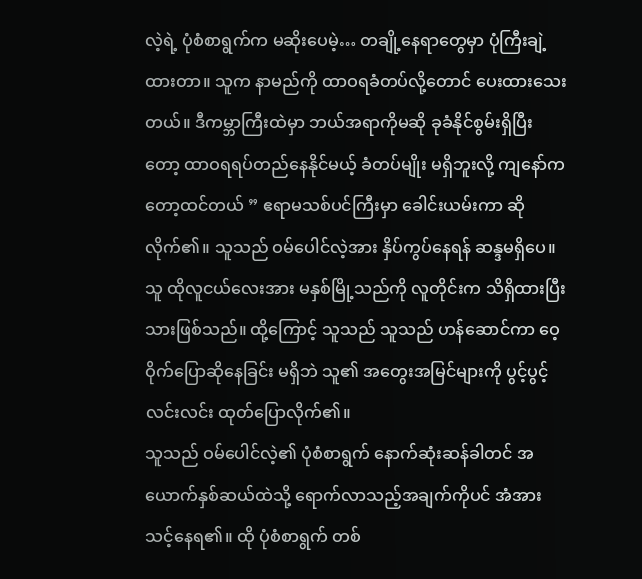လဲ့ရဲ့ ပုံစံစာရွက်က မဆိုးပေမဲ့… တချို့နေရာတွေမှာ ပုံကြီးချဲ့ထားတာ။ သူက နာမည်ကို ထာဝရခံတပ်လို့တောင် ပေးထားသေးတယ်။ ဒီကမ္ဘာကြီးထဲမှာ ဘယ်အရာကိုမဆို ခုခံနိုင်စွမ်းရှိပြီးတော့ ထာဝရရပ်တည်နေနိုင်မယ့် ခံတပ်မျိုး မရှိဘူးလို့ ကျနော်ကတော့ထင်တယ် ” ဧရာမသစ်ပင်ကြီးမှာ ခေါင်းယမ်းကာ ဆိုလိုက်၏။ သူသည် ဝမ်ပေါင်လဲ့အား နှိပ်ကွပ်နေရန် ဆန္ဒမရှိပေ။ သူ ထိုလူငယ်လေးအား မနှစ်မြို့သည်ကို လူတိုင်းက သိရှိထားပြီးသားဖြစ်သည်။ ထို့ကြောင့် သူသည် သူသည် ဟန်ဆောင်ကာ ဝေ့ဝိုက်ပြောဆိုနေခြင်း မရှိဘဲ သူ၏ အတွေးအမြင်များကို ပွင့်ပွင့်လင်းလင်း ထုတ်ပြောလိုက်၏။
သူသည် ဝမ်ပေါင်လဲ့၏ ပုံစံစာရွက် နောက်ဆုံးဆန်ခါတင် အယောက်နှစ်ဆယ်ထဲသို့ ရောက်လာသည့်အချက်ကိုပင် အံအားသင့်နေရ၏။ ထို ပုံစံစာရွက် တစ်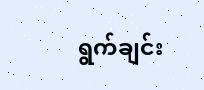ရွက်ချင်း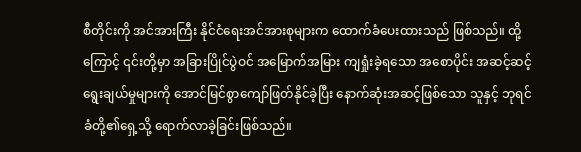စီတိုင်းကို အင်အားကြီး နိုင်ငံရေးအင်အားစုများက ထောက်ခံပေးထားသည် ဖြစ်သည်။ ထို့ကြောင့် ၎င်းတို့မှာ အခြားပြိုင်ပွဲဝင် အမြောက်အမြား ကျရှုံးခဲ့ရသော အစောပိုင်း အဆင့်ဆင့်ရွေးချယ်မှုများကို အောင်မြင်စွာကျော်ဖြတ်နိုင်ခဲ့ပြီး နောက်ဆုံးအဆင့်ဖြစ်သော သူနှင့် ဘုရင်ခံတို့၏ရှေ့သို့ ရောက်လာခဲ့ခြင်းဖြစ်သည်။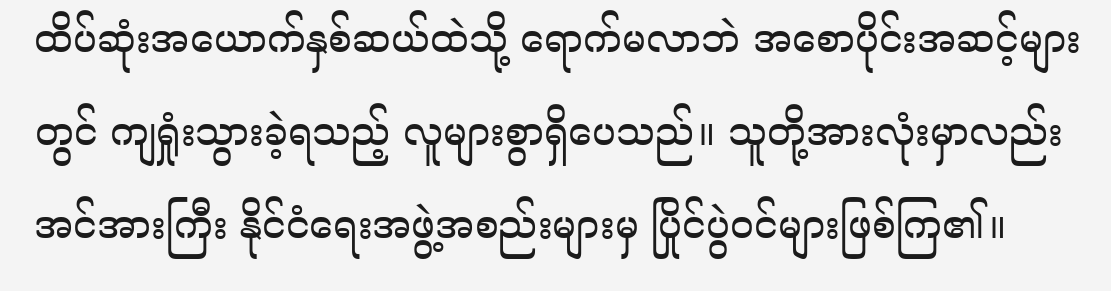ထိပ်ဆုံးအယောက်နှစ်ဆယ်ထဲသို့ ရောက်မလာဘဲ အစောပိုင်းအဆင့်များတွင် ကျရှုံးသွားခဲ့ရသည့် လူများစွာရှိပေသည်။ သူတို့အားလုံးမှာလည်း အင်အားကြီး နိုင်ငံရေးအဖွဲ့အစည်းများမှ ပြိုင်ပွဲဝင်များဖြစ်ကြ၏။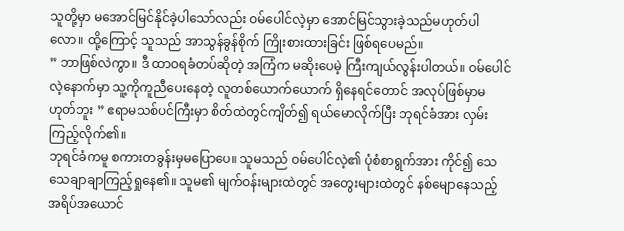သူတို့မှာ မအောင်မြင်နိုင်ခဲ့ပါသော်လည်း ဝမ်ပေါင်လဲ့မှာ အောင်မြင်သွားခဲ့သည်မဟုတ်ပါလော။ ထို့ကြောင့် သူသည် အာသွန်ခွန်စိုက် ကြိုးစားထားခြင်း ဖြစ်ရပေမည်။
” ဘာဖြစ်လဲကွာ။ ဒီ ထာဝရခံတပ်ဆိုတဲ့ အကြံက မဆိုးပေမဲ့ ကြီးကျယ်လွန်းပါတယ်။ ဝမ်ပေါင်လဲ့နောက်မှာ သူ့ကိုကူညီပေးနေတဲ့ လူတစ်ယောက်ယောက် ရှိနေရင်တောင် အလုပ်ဖြစ်မှာမဟုတ်ဘူး ” ဧရာမသစ်ပင်ကြီးမှာ စိတ်ထဲတွင်ကျိတ်၍ ရယ်မောလိုက်ပြီး ဘုရင်ခံအား လှမ်းကြည့်လိုက်၏။
ဘုရင်ခံကမူ စကားတခွန်းမှမပြောပေ။ သူမသည် ဝမ်ပေါင်လဲ့၏ ပုံစံစာရွက်အား ကိုင်၍ သေသေချာချာကြည့်ရှုနေ၏။ သူမ၏ မျက်ဝန်းများထဲတွင် အတွေးများထဲတွင် နစ်မျောနေသည့် အရိပ်အယောင်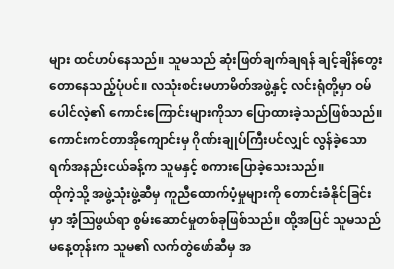များ ထင်ဟပ်နေသည်။ သူမသည် ဆုံးဖြတ်ချက်ချရန် ချင့်ချိန်တွေးတောနေသည့်ပုံပင်။ လသုံးစင်းမဟာမိတ်အဖွဲ့နှင့် လင်းရုံတို့မှာ ဝမ်ပေါင်လဲ့၏ ကောင်းကြောင်းများကိုသာ ပြောထားခဲ့သည်ဖြစ်သည်။ ကောင်းကင်တာအိုကျောင်းမှ ဂိုဏ်းချုပ်ကြီးပင်လျှင် လွန်ခဲ့သော ရက်အနည်းငယ်ခန့်က သူမနှင့် စကားပြောခဲ့သေးသည်။
ထိုကဲ့သို့ အဖွဲ့သုံးဖွဲ့ဆီမှ ကူညီထောက်ပံ့မှုများကို တောင်းခံနိုင်ခြင်းမှာ အံ့ဩဖွယ်ရာ စွမ်းဆောင်မှုတစ်ခုဖြစ်သည်။ ထို့အပြင် သူမသည် မနေ့တုန်းက သူမ၏ လက်တွဲဖော်ဆီမှ အ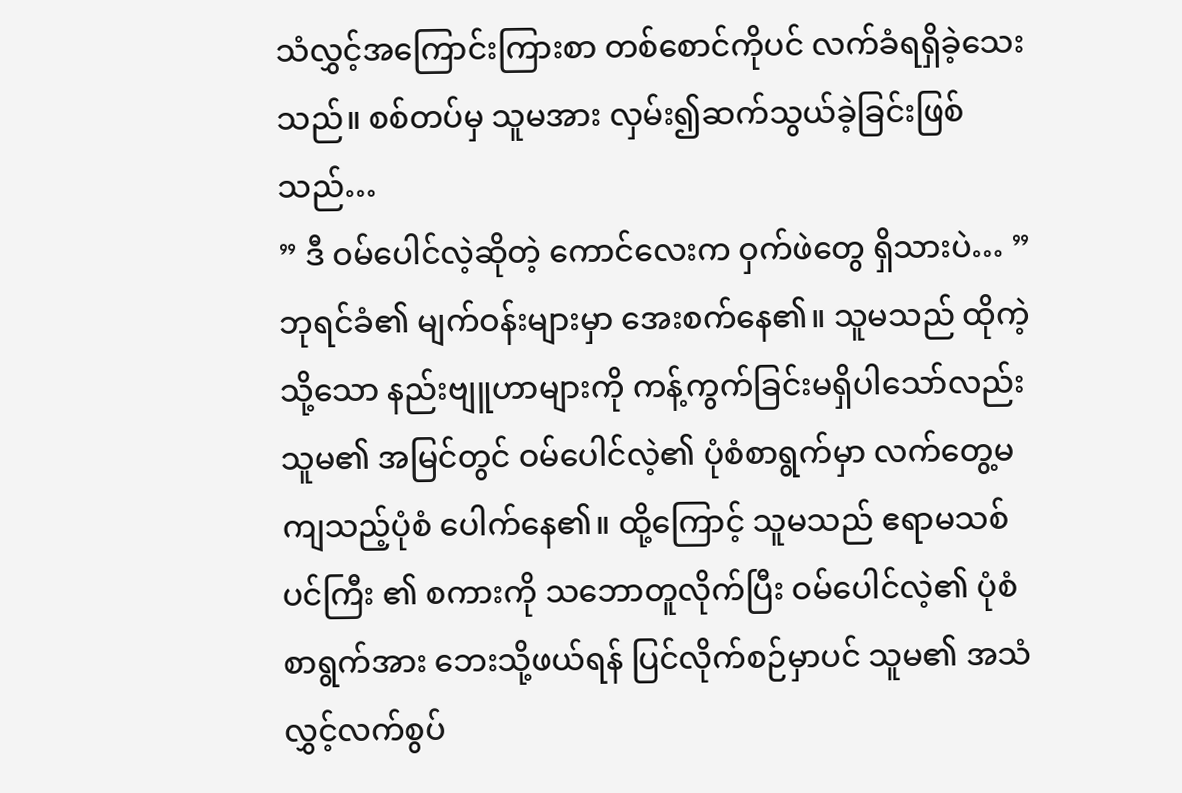သံလွှင့်အကြောင်းကြားစာ တစ်စောင်ကိုပင် လက်ခံရရှိခဲ့သေးသည်။ စစ်တပ်မှ သူမအား လှမ်း၍ဆက်သွယ်ခဲ့ခြင်းဖြစ်သည်…
” ဒီ ဝမ်ပေါင်လဲ့ဆိုတဲ့ ကောင်လေးက ဝှက်ဖဲတွေ ရှိသားပဲ… ” ဘုရင်ခံ၏ မျက်ဝန်းများမှာ အေးစက်နေ၏။ သူမသည် ထိုကဲ့သို့သော နည်းဗျူဟာများကို ကန့်ကွက်ခြင်းမရှိပါသော်လည်း သူမ၏ အမြင်တွင် ဝမ်ပေါင်လဲ့၏ ပုံစံစာရွက်မှာ လက်တွေ့မကျသည့်ပုံစံ ပေါက်နေ၏။ ထို့ကြောင့် သူမသည် ဧရာမသစ်ပင်ကြီး ၏ စကားကို သဘောတူလိုက်ပြီး ဝမ်ပေါင်လဲ့၏ ပုံစံစာရွက်အား ဘေးသို့ဖယ်ရန် ပြင်လိုက်စဉ်မှာပင် သူမ၏ အသံလွှင့်လက်စွပ်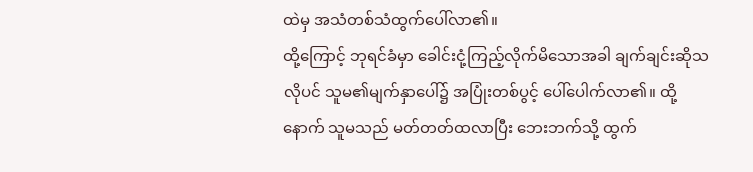ထဲမှ အသံတစ်သံထွက်ပေါ်လာ၏။
ထို့ကြောင့် ဘုရင်ခံမှာ ခေါင်းငုံ့ကြည့်လိုက်မိသောအခါ ချက်ချင်းဆိုသလိုပင် သူမ၏မျက်နှာပေါ်၌ အပြုံးတစ်ပွင့် ပေါ်ပေါက်လာ၏။ ထို့နောက် သူမသည် မတ်တတ်ထလာပြီး ဘေးဘက်သို့ ထွက်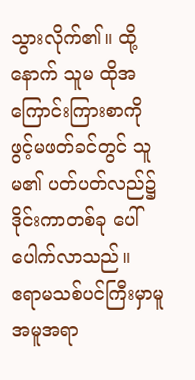သွားလိုက်၏။ ထို့နောက် သူမ ထိုအကြောင်းကြားစာကို ဖွင့်မဖတ်ခင်တွင် သူမ၏ ပတ်ပတ်လည်၌ ဒိုင်းကာတစ်ခု ပေါ်ပေါက်လာသည်။
ဧရာမသစ်ပင်ကြီးမှာမူ အမူအရာ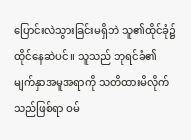ပြောင်းလဲသွားခြင်းမရှိဘဲ သူ၏ထိုင်ခုံ၌ ထိုင်နေဆဲပင်။ သူသည် ဘုရင်ခံ၏ မျက်နှာအမူအရာကို သတိထားမိလိုက်သည်ဖြစ်ရာ ဝမ်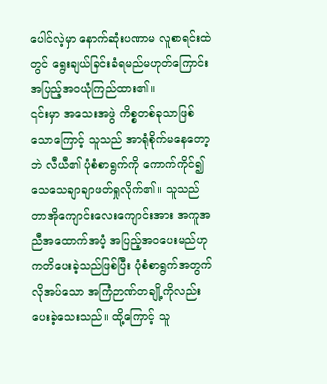ပေါင်လဲ့မှာ နောက်ဆုံးပဏာမ လူစာရင်းထဲတွင် ရွေးချယ်ခြင်းခံရမည်မဟုတ်ကြောင်း အပြည့်အဝယုံကြည်ထား၏။
၎င်းမှာ အသေးအဖွဲ ကိစ္စတစ်ခုသာဖြစ်သောကြောင့် သူသည် အာရုံစိုက်မနေတော့ဘဲ လီယီ၏ ပုံစံစာရွက်ကို ကောက်ကိုင်၍ သေသေချာချာဖတ်ရှုလိုက်၏။ သူသည် တာအိုကျောင်းလေးကျောင်းအား အကူအညီအထောက်အပံ့ အပြည့်အဝပေးမည်ဟု ကတိပေးခဲ့သည်ဖြစ်ပြီး ပုံစံစာရွက်အတွက် လိုအပ်သော အကြံဉာဏ်တချို့ကိုလည်း ပေးခဲ့သေးသည်။ ထို့ကြောင့် သူ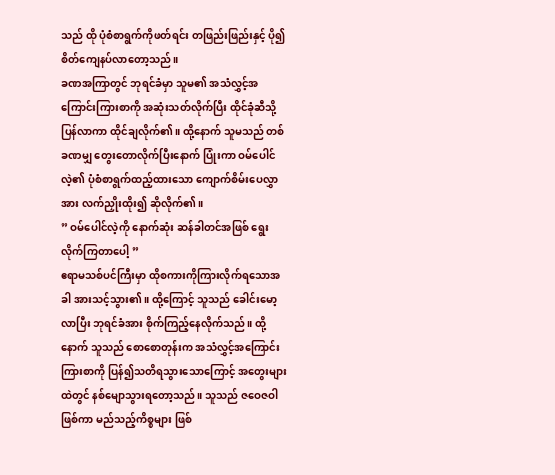သည် ထို ပုံစံစာရွက်ကိုဖတ်ရင်း တဖြည်းဖြည်းနှင့် ပို၍ စိတ်ကျေနပ်လာတော့သည်။
ခဏအကြာတွင် ဘုရင်ခံမှာ သူမ၏ အသံလွှင့်အကြောင်းကြားစာကို အဆုံးသတ်လိုက်ပြီး ထိုင်ခုံဆီသို့ ပြန်လာကာ ထိုင်ချလိုက်၏။ ထို့နောက် သူမသည် တစ်ခဏမျှ တွေးတောလိုက်ပြီးနောက် ပြုံးကာ ဝမ်ပေါင်လဲ့၏ ပုံစံစာရွက်ထည့်ထားသော ကျောက်စိမ်းပေလွှာအား လက်ညှိုးထိုး၍ ဆိုလိုက်၏။
” ဝမ်ပေါင်လဲ့ကို နောက်ဆုံး ဆန်ခါတင်အဖြစ် ရွေးလိုက်ကြတာပေါ့ ”
ဧရာမသစ်ပင်ကြီးမှာ ထိုစကားကိုကြားလိုက်ရသောအခါ အားသင့်သွား၏။ ထို့ကြောင့် သူသည် ခေါင်းမော့လာပြီး ဘုရင်ခံအား စိုက်ကြည့်နေလိုက်သည်။ ထို့နောက် သူသည် စောစောတုန်းက အသံလွှင့်အကြောင်းကြားစာကို ပြန်၍သတိရသွားသောကြောင့် အတွေးများထဲတွင် နစ်မျောသွားရတော့သည်။ သူသည် ဇဝေဇဝါဖြစ်ကာ မည်သည့်ကိစ္စများ ဖြစ်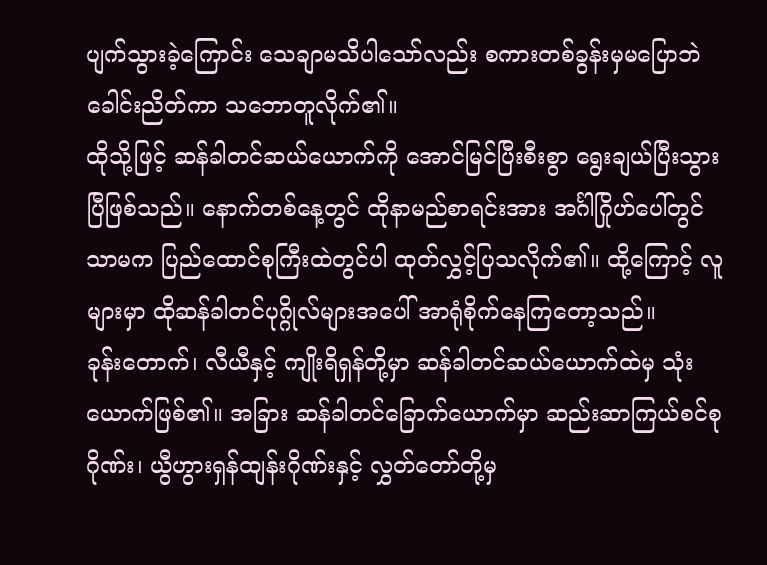ပျက်သွားခဲ့ကြောင်း သေချာမသိပါသော်လည်း စကားတစ်ခွန်းမှမပြောဘဲ ခေါင်းညိတ်ကာ သဘောတူလိုက်၏။
ထိုသို့ဖြင့် ဆန်ခါတင်ဆယ်ယောက်ကို အောင်မြင်ပြီးစီးစွာ ရွေးချယ်ပြီးသွားပြီဖြစ်သည်။ နောက်တစ်နေ့တွင် ထိုနာမည်စာရင်းအား အင်္ဂါဂြိုဟ်ပေါ်တွင်သာမက ပြည်ထောင်စုကြီးထဲတွင်ပါ ထုတ်လွှင့်ပြသလိုက်၏။ ထို့ကြောင့် လူများမှာ ထိုဆန်ခါတင်ပုဂ္ဂိုလ်များအပေါ် အာရုံစိုက်နေကြတော့သည်။
ခုန်းတောက်၊ လီယီနှင့် ကျိုးရိရှန်တို့မှာ ဆန်ခါတင်ဆယ်ယောက်ထဲမှ သုံးယောက်ဖြစ်၏။ အခြား ဆန်ခါတင်ခြောက်ယောက်မှာ ဆည်းဆာကြယ်စင်စုဂိုဏ်း၊ ယွီဟွားရှန်ထျန်းဂိုဏ်းနှင့် လွှတ်တော်တို့မှ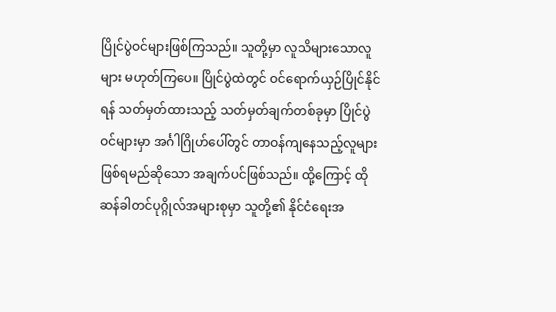ပြိုင်ပွဲဝင်များဖြစ်ကြသည်။ သူတို့မှာ လူသိများသောလူများ မဟုတ်ကြပေ။ ပြိုင်ပွဲထဲတွင် ဝင်ရောက်ယှဉ်ပြိုင်နိုင်ရန် သတ်မှတ်ထားသည့် သတ်မှတ်ချက်တစ်ခုမှာ ပြိုင်ပွဲဝင်များမှာ အင်္ဂါဂြိုဟ်ပေါ်တွင် တာဝန်ကျနေသည့်လူများ ဖြစ်ရမည်ဆိုသော အချက်ပင်ဖြစ်သည်။ ထို့ကြောင့် ထိုဆန်ခါတင်ပုဂ္ဂိုလ်အများစုမှာ သူတို့၏ နိုင်ငံရေးအ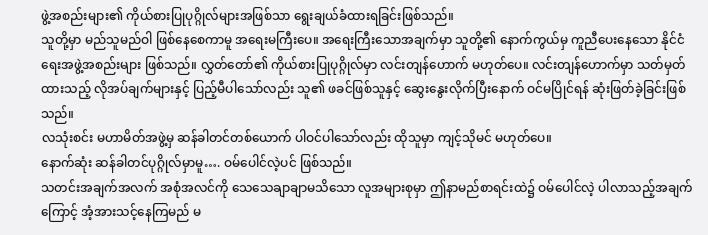ဖွဲ့အစည်းများ၏ ကိုယ်စားပြုပုဂ္ဂိုလ်များအဖြစ်သာ ရွေးချယ်ခံထားရခြင်းဖြစ်သည်။
သူတို့မှာ မည်သူမည်ဝါ ဖြစ်နေစေကာမူ အရေးမကြီးပေ။ အရေးကြီးသောအချက်မှာ သူတို့၏ နောက်ကွယ်မှ ကူညီပေးနေသော နိုင်ငံရေးအဖွဲ့အစည်းများ ဖြစ်သည်။ လွှတ်တော်၏ ကိုယ်စားပြုပုဂ္ဂိုလ်မှာ လင်းတျန်ဟောက် မဟုတ်ပေ။ လင်းတျန်ဟောက်မှာ သတ်မှတ်ထားသည့် လိုအပ်ချက်များနှင့် ပြည့်မီပါသော်လည်း သူ၏ ဖခင်ဖြစ်သူနှင့် ဆွေးနွေးလိုက်ပြီးနောက် ဝင်မပြိုင်ရန် ဆုံးဖြတ်ခဲ့ခြင်းဖြစ်သည်။
လသုံးစင်း မဟာမိတ်အဖွဲ့မှ ဆန်ခါတင်တစ်ယောက် ပါဝင်ပါသော်လည်း ထိုသူမှာ ကျင့်သိုမင် မဟုတ်ပေ။
နောက်ဆုံး ဆန်ခါတင်ပုဂ္ဂိုလ်မှာမူ…. ဝမ်ပေါင်လဲ့ပင် ဖြစ်သည်။
သတင်းအချက်အလက် အစုံအလင်ကို သေသေချာချာမသိသော လူအများစုမှာ ဤနာမည်စာရင်းထဲ၌ ဝမ်ပေါင်လဲ့ ပါလာသည့်အချက်ကြောင့် အံ့အားသင့်နေကြမည် မ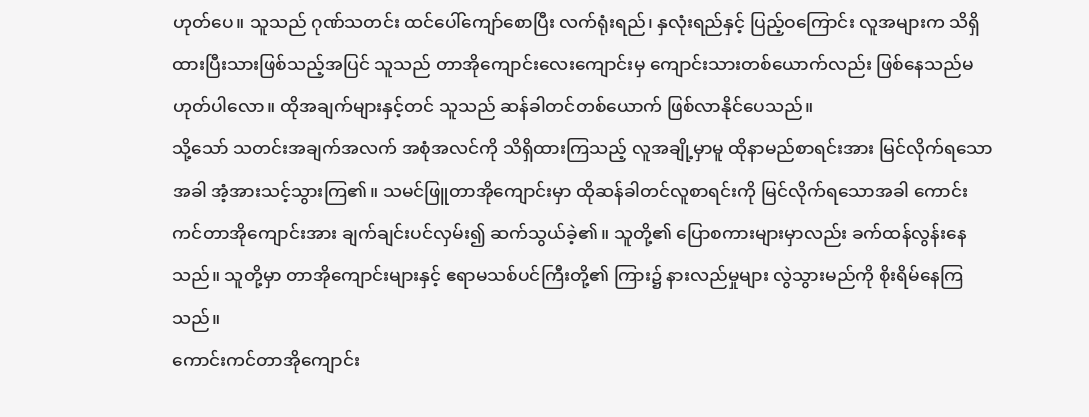ဟုတ်ပေ။ သူသည် ဂုဏ်သတင်း ထင်ပေါ်ကျော်စောပြီး လက်ရုံးရည်၊ နှလုံးရည်နှင့် ပြည့်ဝကြောင်း လူအများက သိရှိထားပြီးသားဖြစ်သည့်အပြင် သူသည် တာအိုကျောင်းလေးကျောင်းမှ ကျောင်းသားတစ်ယောက်လည်း ဖြစ်နေသည်မဟုတ်ပါလော။ ထိုအချက်များနှင့်တင် သူသည် ဆန်ခါတင်တစ်ယောက် ဖြစ်လာနိုင်ပေသည်။
သို့သော် သတင်းအချက်အလက် အစုံအလင်ကို သိရှိထားကြသည့် လူအချို့မှာမူ ထိုနာမည်စာရင်းအား မြင်လိုက်ရသောအခါ အံ့အားသင့်သွားကြ၏။ သမင်ဖြူတာအိုကျောင်းမှာ ထိုဆန်ခါတင်လူစာရင်းကို မြင်လိုက်ရသောအခါ ကောင်းကင်တာအိုကျောင်းအား ချက်ချင်းပင်လှမ်း၍ ဆက်သွယ်ခဲ့၏။ သူတို့၏ ပြောစကားများမှာလည်း ခက်ထန်လွန်းနေသည်။ သူတို့မှာ တာအိုကျောင်းများနှင့် ဧရာမသစ်ပင်ကြီးတို့၏ ကြား၌ နားလည်မှုများ လွဲသွားမည်ကို စိုးရိမ်နေကြသည်။
ကောင်းကင်တာအိုကျောင်း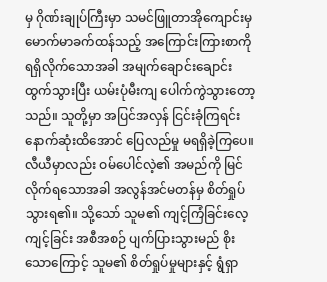မှ ဂိုဏ်းချုပ်ကြီးမှာ သမင်ဖြူတာအိုကျောင်းမှ မောက်မာခက်ထန်သည့် အကြောင်းကြားစာကို ရရှိလိုက်သောအခါ အမျက်ချောင်းချောင်း ထွက်သွားပြီး ယမ်းပုံမီးကျ ပေါက်ကွဲသွားတော့သည်။ သူတို့မှာ အပြင်အလှန် ငြင်းခုံကြရင်း နောက်ဆုံးထိအောင် ပြေလည်မှု မရရှိခဲ့ကြပေ။
လီယီမှာလည်း ဝမ်ပေါင်လဲ့၏ အမည်ကို မြင်လိုက်ရသောအခါ အလွန်အင်မတန်မှ စိတ်ရှုပ်သွားရ၏။ သို့သော် သူမ၏ ကျင့်ကြံခြင်းလေ့ကျင့်ခြင်း အစီအစဉ် ပျက်ပြားသွားမည် စိုးသောကြောင့် သူမ၏ စိတ်ရှုပ်မှုများနှင့် ရွံရှာ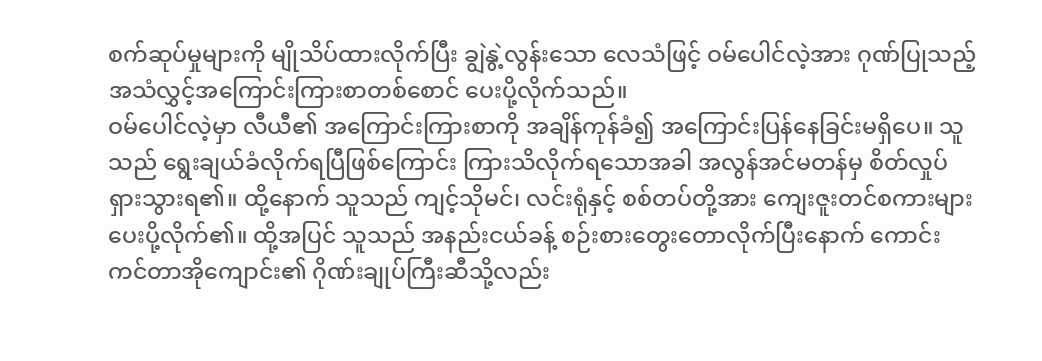စက်ဆုပ်မှုများကို မျိုသိပ်ထားလိုက်ပြီး ချွဲနွဲ့လွန်းသော လေသံဖြင့် ဝမ်ပေါင်လဲ့အား ဂုဏ်ပြုသည့် အသံလွှင့်အကြောင်းကြားစာတစ်စောင် ပေးပို့လိုက်သည်။
ဝမ်ပေါင်လဲ့မှာ လီယီ၏ အကြောင်းကြားစာကို အချိန်ကုန်ခံ၍ အကြောင်းပြန်နေခြင်းမရှိပေ။ သူသည် ရွေးချယ်ခံလိုက်ရပြီဖြစ်ကြောင်း ကြားသိလိုက်ရသောအခါ အလွန်အင်မတန်မှ စိတ်လှုပ်ရှားသွားရ၏။ ထို့နောက် သူသည် ကျင့်သိုမင်၊ လင်းရုံနှင့် စစ်တပ်တို့အား ကျေးဇူးတင်စကားများ ပေးပို့လိုက်၏။ ထို့အပြင် သူသည် အနည်းငယ်ခန့် စဉ်းစားတွေးတောလိုက်ပြီးနောက် ကောင်းကင်တာအိုကျောင်း၏ ဂိုဏ်းချုပ်ကြီးဆီသို့လည်း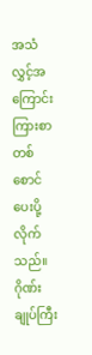အသံလွှင့်အကြောင်းကြားစာတစ်စောင် ပေးပို့လိုက်သည်။
ဂိုဏ်းချုပ်ကြီး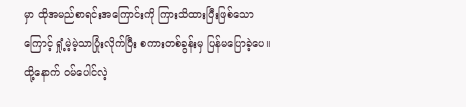မှာ ထိုအမည်စာရင်းအကြောင်းကို ကြားသိထားပြီးဖြစ်သောကြောင့် ရှုံ့မဲ့မဲ့သာပြုံးလိုက်ပြီး စကားတစ်ခွန်းမှ ပြန်မပြောခဲ့ပေ။
ထို့နောက် ဝမ်ပေါင်လဲ့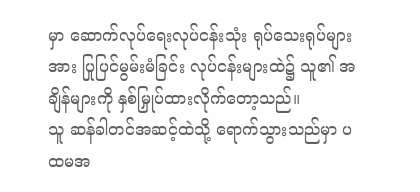မှာ ဆောက်လုပ်ရေးလုပ်ငန်းသုံး ရုပ်သေးရုပ်များအား ပြုပြင်မွမ်းမံခြင်း လုပ်ငန်းများထဲ၌ သူ၏ အချိန်များကို နှစ်မြှုပ်ထားလိုက်တော့သည်။
သူ ဆန်ခါတင်အဆင့်ထဲသို့ ရောက်သွားသည်မှာ ပထမအ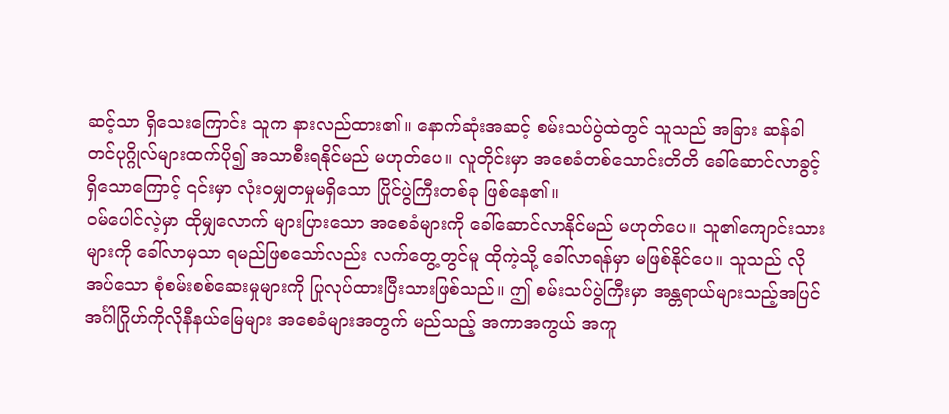ဆင့်သာ ရှိသေးကြောင်း သူက နားလည်ထား၏။ နောက်ဆုံးအဆင့် စမ်းသပ်ပွဲထဲတွင် သူသည် အခြား ဆန်ခါတင်ပုဂ္ဂိုလ်များထက်ပို၍ အသာစီးရနိုင်မည် မဟုတ်ပေ။ လူတိုင်းမှာ အစေခံတစ်သောင်းတိတိ ခေါ်ဆောင်လာခွင့်ရှိသောကြောင့် ၎င်းမှာ လုံးဝမျှတမှုမရှိသော ပြိုင်ပွဲကြီးတစ်ခု ဖြစ်နေ၏။
ဝမ်ပေါင်လဲ့မှာ ထိုမျှလောက် များပြားသော အစေခံများကို ခေါ်ဆောင်လာနိုင်မည် မဟုတ်ပေ။ သူ၏ကျောင်းသားများကို ခေါ်လာမှသာ ရမည်ဖြစသော်လည်း လက်တွေ့တွင်မူ ထိုကဲ့သို့ ခေါ်လာရန်မှာ မဖြစ်နိုင်ပေ။ သူသည် လိုအပ်သော စုံစမ်းစစ်ဆေးမှုများကို ပြုလုပ်ထားပြီးသားဖြစ်သည်။ ဤ စမ်းသပ်ပွဲကြီးမှာ အန္တရာယ်များသည့်အပြင် အင်္ဂါဂြိုဟ်ကိုလိုနီနယ်မြေများ အစေခံများအတွက် မည်သည့် အကာအကွယ် အကူ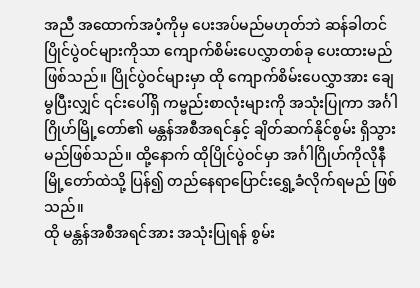အညီ အထောက်အပံ့ကိုမှ ပေးအပ်မည်မဟုတ်ဘဲ ဆန်ခါတင်ပြိုင်ပွဲဝင်များကိုသာ ကျောက်စိမ်းပေလွှာတစ်ခု ပေးထားမည် ဖြစ်သည်။ ပြိုင်ပွဲဝင်များမှာ ထို ကျောက်စိမ်းပေလွှာအား ချေမွပြီးလျှင် ၎င်းပေါ်ရှိ ကမ္ဗည်းစာလုံးများကို အသုံးပြုကာ အင်္ဂါဂြိုဟ်မြို့တော်၏ မန္တန်အစီအရင်နှင့် ချိတ်ဆက်နိုင်စွမ်း ရှိသွားမည်ဖြစ်သည်။ ထို့နောက် ထိုပြိုင်ပွဲဝင်မှာ အင်္ဂါဂြိုဟ်ကိုလိုနီမြို့တော်ထဲသို့ ပြန်၍ တည်နေရာပြောင်းရွှေ့ခံလိုက်ရမည် ဖြစ်သည်။
ထို မန္တန်အစီအရင်အား အသုံးပြုရန် စွမ်း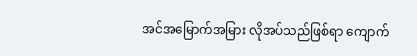အင်အမြောက်အမြား လိုအပ်သည်ဖြစ်ရာ ကျောက်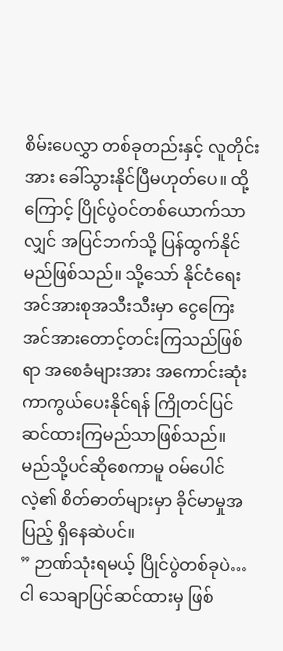စိမ်းပေလွှာ တစ်ခုတည်းနှင့် လူတိုင်းအား ခေါ်သွားနိုင်ပြီမဟုတ်ပေ။ ထို့ကြောင့် ပြိုင်ပွဲဝင်တစ်ယောက်သာလျှင် အပြင်ဘက်သို့ ပြန်ထွက်နိုင်မည်ဖြစ်သည်။ သို့သော် နိုင်ငံရေးအင်အားစုအသီးသီးမှာ ငွေကြေးအင်အားတောင့်တင်းကြသည်ဖြစ်ရာ အစေခံများအား အကောင်းဆုံး ကာကွယ်ပေးနိုင်ရန် ကြိုတင်ပြင်ဆင်ထားကြမည်သာဖြစ်သည်။
မည်သို့ပင်ဆိုစေကာမူ ဝမ်ပေါင်လဲ့၏ စိတ်ဓာတ်များမှာ ခိုင်မာမှုအပြည့် ရှိနေဆဲပင်။
” ဉာဏ်သုံးရမယ့် ပြိုင်ပွဲတစ်ခုပဲ… ငါ သေချာပြင်ဆင်ထားမှ ဖြစ်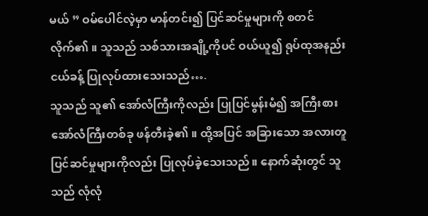မယ် ” ဝမ်ပေါင်လဲ့မှာ မာန်တင်း၍ ပြင်ဆင်မှုများကို စတင်လိုက်၏။ သူသည် သစ်သားအချို့ကိုပင် ဝယ်ယူ၍ ရုပ်ထုအနည်းငယ်ခန့် ပြုလုပ်ထားသေးသည်….
သူသည် သူ၏ အော်လံကြီးကိုလည်း ပြုပြင်မွန်းမံ၍ အကြီးစားအော်လံကြီးတစ်ခု ဖန်တီးခဲ့၏။ ထို့အပြင် အခြားသော အလားတူ ပြင်ဆင်မှုများကိုလည်း ပြုလုပ်ခဲ့သေးသည်။ နောက်ဆုံးတွင် သူသည် လုံလုံ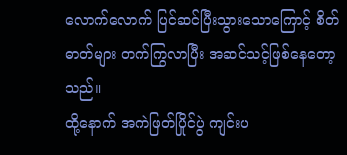လောက်လောက် ပြင်ဆင်ပြီးသွားသောကြောင့် စိတ်ဓာတ်များ တက်ကြွလာပြီး အဆင်သင့်ဖြစ်နေတော့သည်။
ထို့နောက် အကဲဖြတ်ပြိုင်ပွဲ ကျင်းပ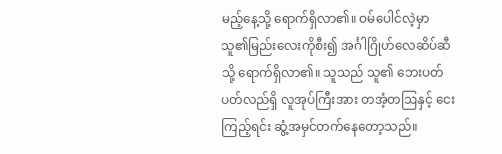မည့်နေ့သို့ ရောက်ရှိလာ၏။ ဝမ်ပေါင်လဲ့မှာ သူ၏မြည်းလေးကိုစီး၍ အင်္ဂါဂြိုဟ်လေဆိပ်ဆီသို့ ရောက်ရှိလာ၏။ သူသည် သူ၏ ဘေးပတ်ပတ်လည်ရှိ လူအုပ်ကြီးအား တအံ့တဩနှင့် ငေးကြည့်ရင်း ဆွံ့အမှင်တက်နေတော့သည်။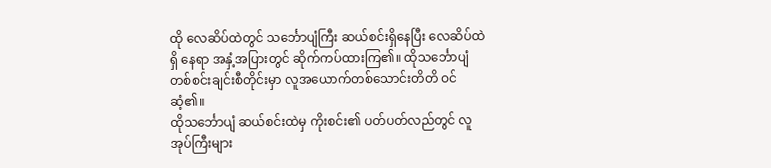ထို လေဆိပ်ထဲတွင် သင်္ဘောပျံကြီး ဆယ်စင်းရှိနေပြီး လေဆိပ်ထဲရှိ နေရာ အနှံ့အပြားတွင် ဆိုက်ကပ်ထားကြ၏။ ထိုသင်္ဘောပျံ တစ်စင်းချင်းစီတိုင်းမှာ လူအယောက်တစ်သောင်းတိတိ ဝင်ဆံ့၏။
ထိုသင်္ဘောပျံ ဆယ်စင်းထဲမှ ကိုးစင်း၏ ပတ်ပတ်လည်တွင် လူအုပ်ကြီးများ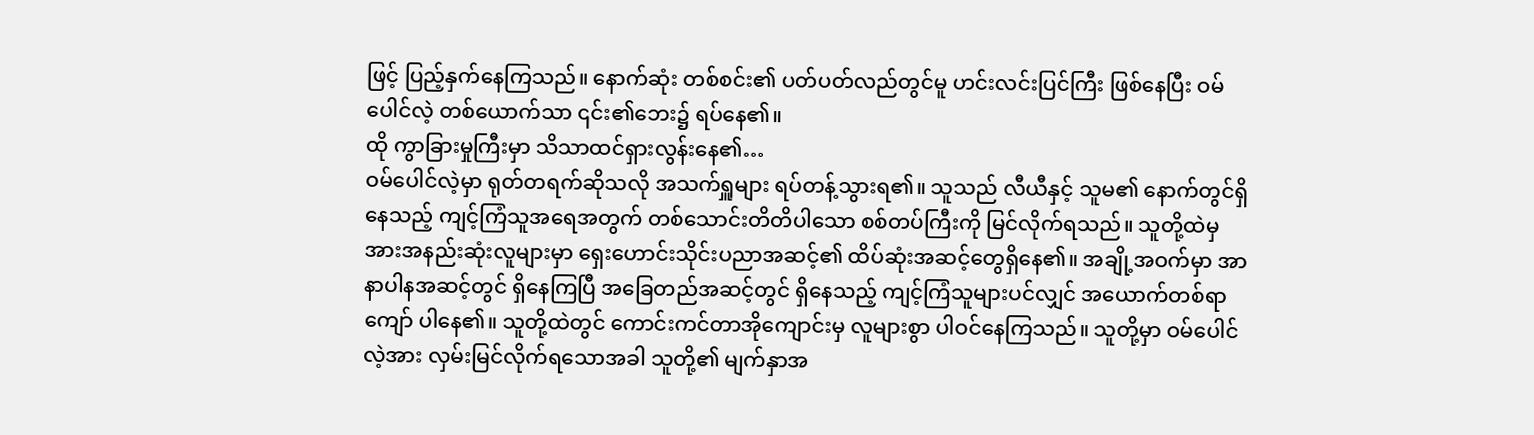ဖြင့် ပြည့်နှက်နေကြသည်။ နောက်ဆုံး တစ်စင်း၏ ပတ်ပတ်လည်တွင်မူ ဟင်းလင်းပြင်ကြီး ဖြစ်နေပြီး ဝမ်ပေါင်လဲ့ တစ်ယောက်သာ ၎င်း၏ဘေး၌ ရပ်နေ၏။
ထို ကွာခြားမှုကြီးမှာ သိသာထင်ရှားလွန်းနေ၏…
ဝမ်ပေါင်လဲ့မှာ ရုတ်တရက်ဆိုသလို အသက်ရှူများ ရပ်တန့်သွားရ၏။ သူသည် လီယီနှင့် သူမ၏ နောက်တွင်ရှိနေသည့် ကျင့်ကြံသူအရေအတွက် တစ်သောင်းတိတိပါသော စစ်တပ်ကြီးကို မြင်လိုက်ရသည်။ သူတို့ထဲမှ အားအနည်းဆုံးလူများမှာ ရှေးဟောင်းသိုင်းပညာအဆင့်၏ ထိပ်ဆုံးအဆင့်တွေရှိနေ၏။ အချို့အဝက်မှာ အာနာပါနအဆင့်တွင် ရှိနေကြပြီ အခြေတည်အဆင့်တွင် ရှိနေသည့် ကျင့်ကြံသူများပင်လျှင် အယောက်တစ်ရာကျော် ပါနေ၏။ သူတို့ထဲတွင် ကောင်းကင်တာအိုကျောင်းမှ လူများစွာ ပါဝင်နေကြသည်။ သူတို့မှာ ဝမ်ပေါင်လဲ့အား လှမ်းမြင်လိုက်ရသောအခါ သူတို့၏ မျက်နှာအ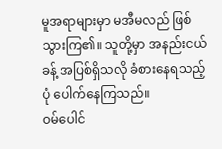မူအရာများမှာ မအီမလည် ဖြစ်သွားကြ၏။ သူတို့မှာ အနည်းငယ်ခန့် အပြစ်ရှိသလို ခံစားနေရသည့်ပုံ ပေါက်နေကြသည်။
ဝမ်ပေါင်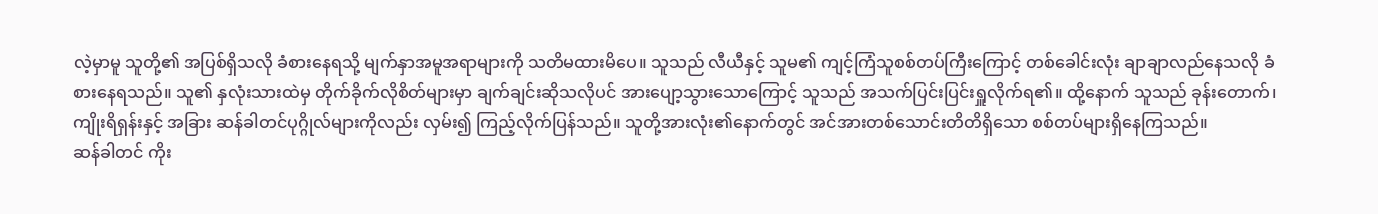လဲ့မှာမူ သူတို့၏ အပြစ်ရှိသလို ခံစားနေရသို့ မျက်နှာအမူအရာများကို သတိမထားမိပေ။ သူသည် လီယီနှင့် သူမ၏ ကျင့်ကြံသူစစ်တပ်ကြီးကြောင့် တစ်ခေါင်းလုံး ချာချာလည်နေသလို ခံစားနေရသည်။ သူ၏ နှလုံးသားထဲမှ တိုက်ခိုက်လိုစိတ်များမှာ ချက်ချင်းဆိုသလိုပင် အားပျော့သွားသောကြောင့် သူသည် အသက်ပြင်းပြင်းရှူလိုက်ရ၏။ ထို့နောက် သူသည် ခုန်းတောက်၊ ကျိုးရိရှန်းနှင့် အခြား ဆန်ခါတင်ပုဂ္ဂိုလ်များကိုလည်း လှမ်း၍ ကြည့်လိုက်ပြန်သည်။ သူတို့အားလုံး၏နောက်တွင် အင်အားတစ်သောင်းတိတိရှိသော စစ်တပ်များရှိနေကြသည်။
ဆန်ခါတင် ကိုး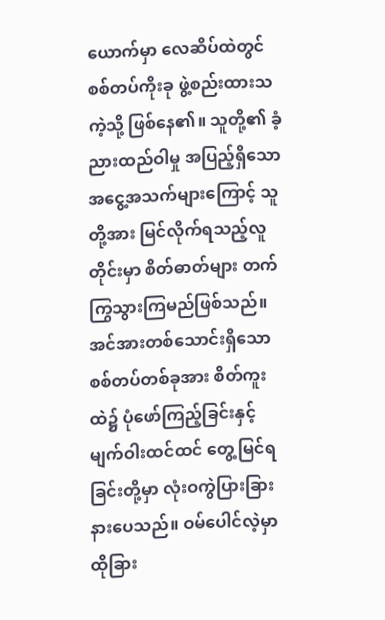ယောက်မှာ လေဆိပ်ထဲတွင် စစ်တပ်ကိုးခု ဖွဲ့စည်းထားသကဲ့သို့ ဖြစ်နေ၏။ သူတို့၏ ခံ့ညားထည်ဝါမှု အပြည့်ရှိသော အငွေ့အသက်များကြောင့် သူတို့အား မြင်လိုက်ရသည့်လူတိုင်းမှာ စိတ်ဓာတ်များ တက်ကြွသွားကြမည်ဖြစ်သည်။
အင်အားတစ်သောင်းရှိသော စစ်တပ်တစ်ခုအား စိတ်ကူးထဲ၌ ပုံဖော်ကြည့်ခြင်းနှင့် မျက်ဝါးထင်ထင် တွေ့မြင်ရခြင်းတို့မှာ လုံးဝကွဲပြားခြားနားပေသည်။ ဝမ်ပေါင်လဲ့မှာ ထိုခြား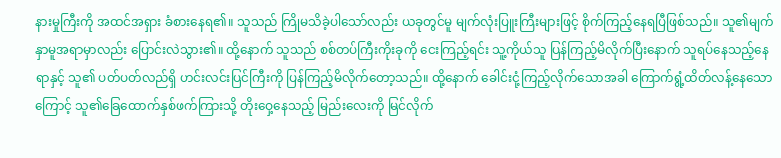နားမှုကြီးကို အထင်အရှား ခံစားနေရ၏။ သူသည် ကြိုမသိခဲ့ပါသော်လည်း ယခုတွင်မူ မျက်လုံးပြူးကြီးများဖြင့် စိုက်ကြည့်နေရပြီဖြစ်သည်။ သူ၏မျက်နှာမူအရာမှာလည်း ပြောင်းလဲသွား၏။ ထို့နောက် သူသည် စစ်တပ်ကြီးကိုးခုကို ငေးကြည့်ရင်း သူ့ကိုယ်သူ ပြန်ကြည့်မိလိုက်ပြီးနောက် သူရပ်နေသည့်နေရာနှင့် သူ၏ ပတ်ပတ်လည်ရှိ ဟင်းလင်းပြင်ကြီးကို ပြန်ကြည့်မိလိုက်တော့သည်။ ထို့နောက် ခေါင်းငုံ့ကြည့်လိုက်သောအခါ ကြောက်ရွံ့ထိတ်လန့်နေသောကြောင့် သူ၏ခြေထောက်နှစ်ဖက်ကြားသို့ တိုးဝှေ့နေသည့် မြည်းလေးကို မြင်လိုက်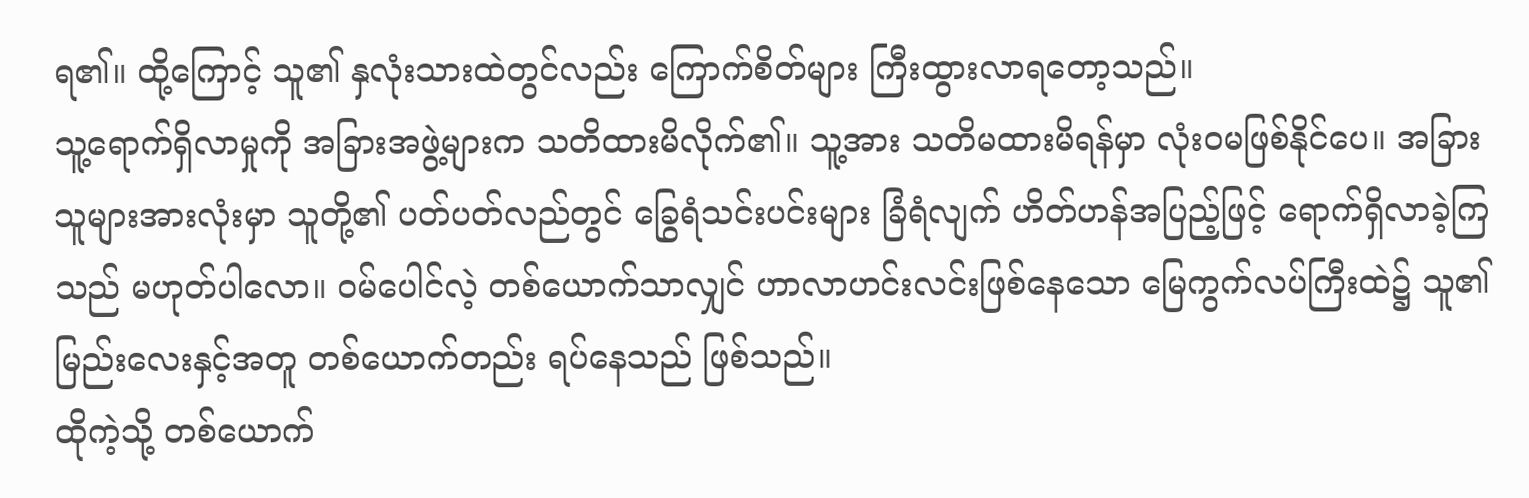ရ၏။ ထို့ကြောင့် သူ၏ နှလုံးသားထဲတွင်လည်း ကြောက်စိတ်များ ကြီးထွားလာရတော့သည်။
သူ့ရောက်ရှိလာမှုကို အခြားအဖွဲ့များက သတိထားမိလိုက်၏။ သူ့အား သတိမထားမိရန်မှာ လုံးဝမဖြစ်နိုင်ပေ။ အခြားသူများအားလုံးမှာ သူတို့၏ ပတ်ပတ်လည်တွင် ခြွေရံသင်းပင်းများ ခြံရံလျက် ဟိတ်ဟန်အပြည့်ဖြင့် ရောက်ရှိလာခဲ့ကြသည် မဟုတ်ပါလော။ ဝမ်ပေါင်လဲ့ တစ်ယောက်သာလျှင် ဟာလာဟင်းလင်းဖြစ်နေသော မြေကွက်လပ်ကြီးထဲ၌ သူ၏ မြည်းလေးနှင့်အတူ တစ်ယောက်တည်း ရပ်နေသည် ဖြစ်သည်။
ထိုကဲ့သို့ တစ်ယောက်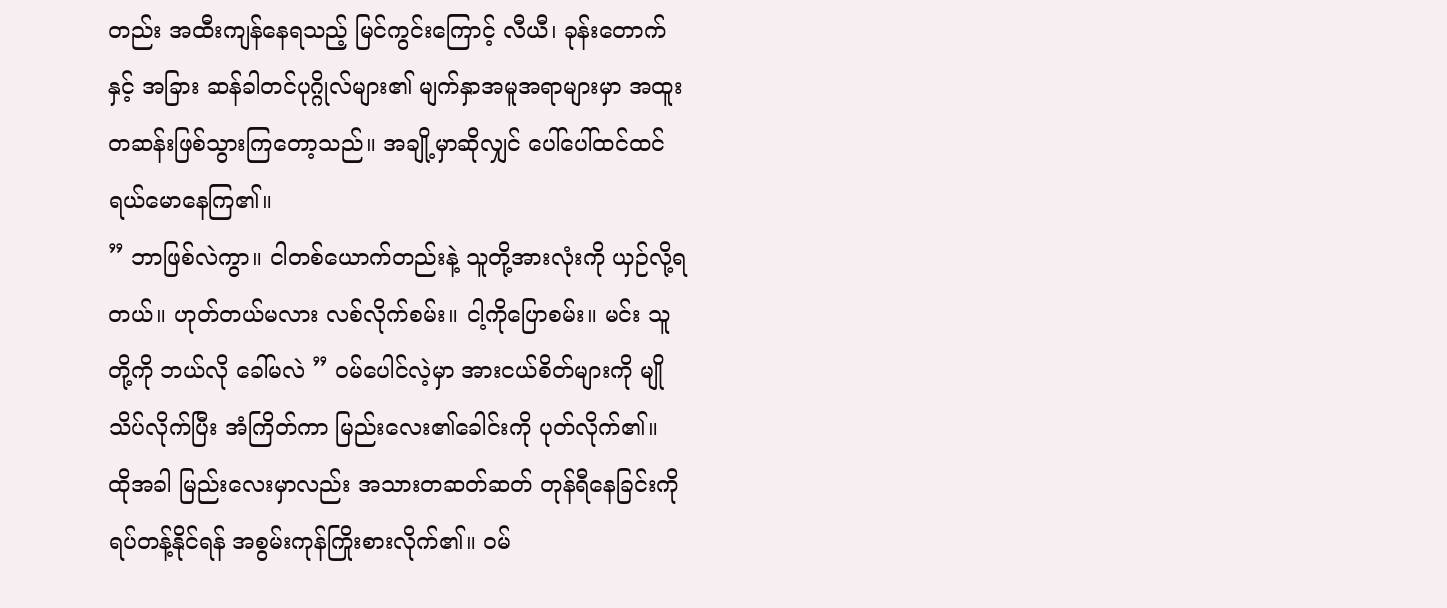တည်း အထီးကျန်နေရသည့် မြင်ကွင်းကြောင့် လီယီ၊ ခုန်းတောက်နှင့် အခြား ဆန်ခါတင်ပုဂ္ဂိုလ်များ၏ မျက်နှာအမူအရာများမှာ အထူးတဆန်းဖြစ်သွားကြတော့သည်။ အချို့မှာဆိုလျှင် ပေါ်ပေါ်ထင်ထင် ရယ်မောနေကြ၏။
” ဘာဖြစ်လဲကွာ။ ငါတစ်ယောက်တည်းနဲ့ သူတို့အားလုံးကို ယှဉ်လို့ရတယ်။ ဟုတ်တယ်မလား လစ်လိုက်စမ်း။ ငါ့ကိုပြောစမ်း။ မင်း သူတို့ကို ဘယ်လို ခေါ်မလဲ ” ဝမ်ပေါင်လဲ့မှာ အားငယ်စိတ်များကို မျိုသိပ်လိုက်ပြီး အံကြိတ်ကာ မြည်းလေး၏ခေါင်းကို ပုတ်လိုက်၏။
ထိုအခါ မြည်းလေးမှာလည်း အသားတဆတ်ဆတ် တုန်ရီနေခြင်းကို ရပ်တန့်နိုင်ရန် အစွမ်းကုန်ကြိုးစားလိုက်၏။ ဝမ်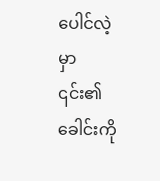ပေါင်လဲ့မှာ ၎င်း၏ခေါင်းကို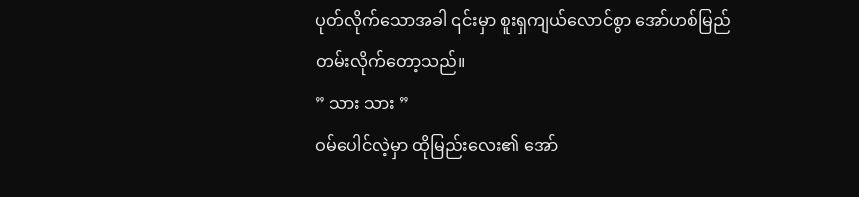ပုတ်လိုက်သောအခါ ၎င်းမှာ စူးရှကျယ်လောင်စွာ အော်ဟစ်မြည်တမ်းလိုက်တော့သည်။
” သား သား ”
ဝမ်ပေါင်လဲ့မှာ ထိုမြည်းလေး၏ အော်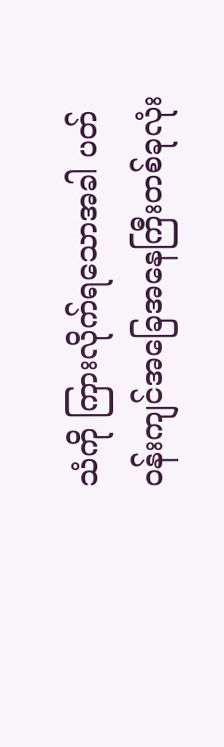သံကို ကြားလိုက်ရသောအခါ ပတ်ဝန်းကျင်အခြေအနေကြီးတစ်ခုလုံး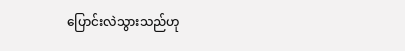ပြောင်းလဲသွားသည်ဟု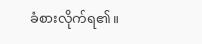ခံစားလိုက်ရ၏။